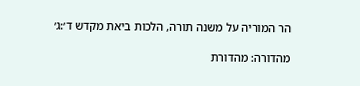הר המוריה על משנה תורה, הלכות ביאת מקדש ד׳:ג׳

מהדורה: מהדורת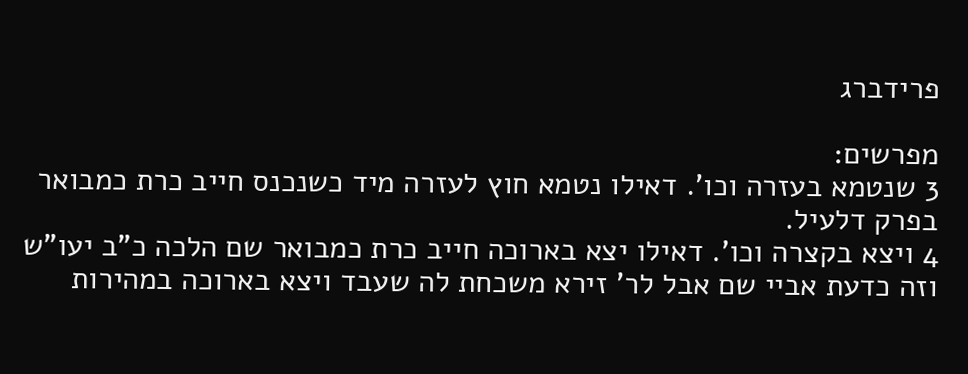פרידברג

מפרשים:
3 שנטמא בעזרה וכו'. דאילו נטמא חוץ לעזרה מיד כשנכנס חייב כרת כמבואר בפרק דלעיל.
4 ויצא בקצרה וכו'. דאילו יצא בארוכה חייב כרת כמבואר שם הלכה כ"ב יעו"ש וזה כדעת אביי שם אבל לר' זירא משכחת לה שעבד ויצא בארוכה במהירות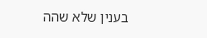בענין שלא שהה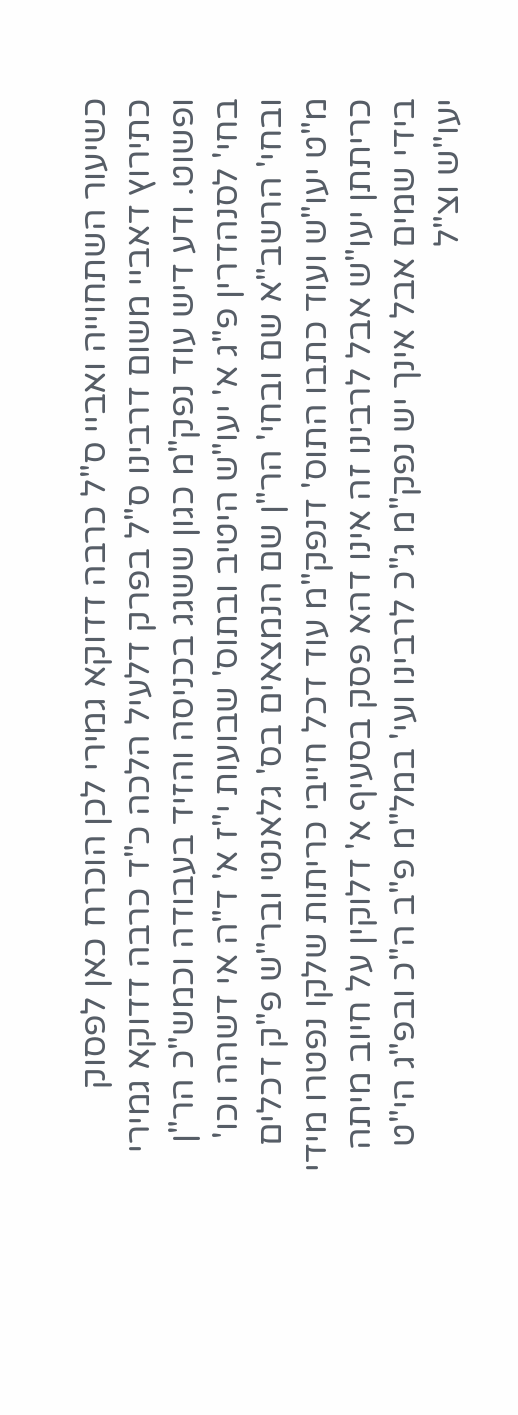כשיעור השתחוייה ואביי ס"ל כרבה דדוקא גמירי לכן הוכרח כאן לפסוק כתירוץ דאביי משום דרבינו ס"ל בפרק דלעיל הלכה כ"ד כרבה דדוקא גמירי ופשוט. ודע דיש עוד נפק"מ כגון ששגג בכניסה והזיד בעבודה וכמש"כ הר"ן בחי' לסנהדרין פ"ג א' יעו"ש היטיב ובתוס' שבועות י"ז א' ד"ה אי דשהה וכו' ובחי' הרשב"א שם ובחי' הר"ן שם הנמצאים בס' גלאנטי ובר"ש פ"ק דכלים מ"ט יעו"ש ועוד כתבו התוס' דנפק"מ עוד דכל חייבי כריתות שלקו נפטרו מידי כריתתן יעו"ש אבל לרבינו זה אינו דהא פסק בסעיף א' דלוקין על חיוב מיתה בידי שמים אבל אינך יש נפק"מ ג"כ לרבינו ועי' במל"מ פ"ב ה"כ ובפ"ג הי"ט יעו"ש וצ"ל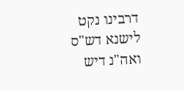דרבינו נקט לישנא דש"ס ואה"נ דיש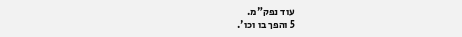עוד נפק"מ.
5 והפך בו וכו'.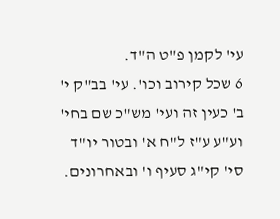עי' לקמן פ"ט ה"ד.
6 שכל קירוב וכו'. עי' בב"ק י' ב' כעין זה ועי' מש"כ שם בחי' וע"ע ע"ז ל"ח א' ובטור יו"ד סי' קי"ג סעיף ו' ובאחרונים.